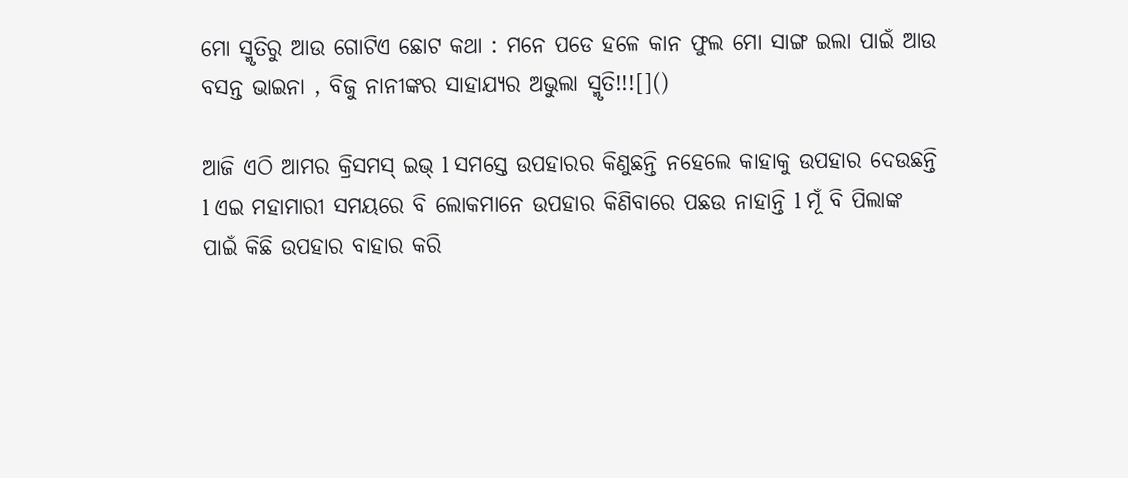ମୋ ସ୍ମୃତିରୁ ଆଉ ଗୋଟିଏ ଛୋଟ କଥା : ମନେ ପଡେ ହଳେ କାନ ଫୁଲ ମୋ ସାଙ୍ଗ ଇଲା ପାଇଁ ଆଉ ବସନ୍ତ ଭାଇନା , ବିଜୁ ନାନୀଙ୍କର ସାହାଯ୍ୟର ଅଭୁଲା ସ୍ମୃତି!!![]()

ଆଜି ଏଠି ଆମର କ୍ରିସମସ୍ ଇଭ୍ l ସମସ୍ତେ ଉପହାରର କିଣୁଛନ୍ତି ନହେଲେ କାହାକୁ ଉପହାର ଦେଉଛନ୍ତି l ଏଇ ମହାମାରୀ ସମୟରେ ବି ଲୋକମାନେ ଉପହାର କିଣିବାରେ ପଛଉ ନାହାନ୍ତି l ମୂଁ ବି ପିଲାଙ୍କ ପାଇଁ କିଛି ଉପହାର ବାହାର କରି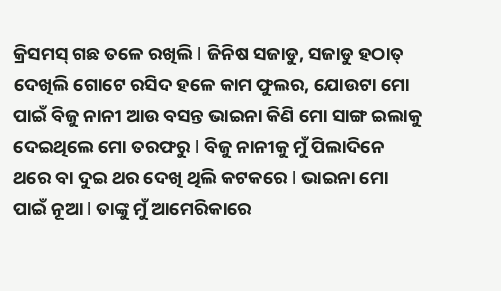କ୍ରିସମସ୍ ଗଛ ତଳେ ରଖିଲି l ଜିନିଷ ସଜାଡୁ, ସଜାଡୁ ହଠାତ୍ ଦେଖିଲି ଗୋଟେ ରସିଦ ହଳେ କାମ ଫୁଲର, ଯୋଉଟା ମୋ ପାଇଁ ବିଜୁ ନାନୀ ଆଉ ବସନ୍ତ ଭାଇନା କିଣି ମୋ ସାଙ୍ଗ ଇଲାକୁ ଦେଇଥିଲେ ମୋ ତରଫରୁ l ବିଜୁ ନାନୀକୁ ମୁଁ ପିଲାଦିନେ ଥରେ ବା ଦୁଇ ଥର ଦେଖି ଥିଲି କଟକରେ l ଭାଇନା ମୋ ପାଇଁ ନୂଆ l ତାଙ୍କୁ ମୁଁ ଆମେରିକାରେ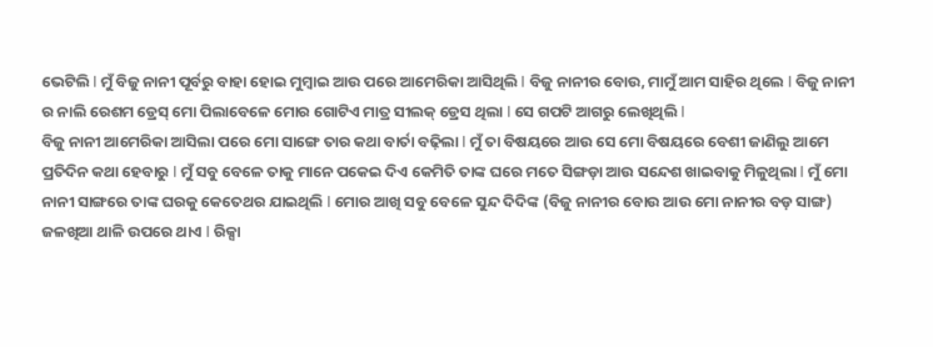ଭେଟିଲି l ମୁଁ ବିଜୁ ନାନୀ ପୂର୍ବରୁ ବାହା ହୋଇ ମୁମ୍ବାଇ ଆଉ ପରେ ଆମେରିକା ଆସିଥିଲି l ବିଜୁ ନାନୀର ବୋଉ, ମାମୁଁ ଆମ ସାହିର ଥିଲେ l ବିଜୁ ନାନୀ ର ନାଲି ରେଶମ ଡ୍ରେସ୍ ମୋ ପିଲାବେଳେ ମୋର ଗୋଟିଏ ମାତ୍ର ସୀଲକ୍ ଡ୍ରେସ ଥିଲା l ସେ ଗପଟି ଆଗରୁ ଲେଖିଥିଲି l
ବିଜୁ ନାନୀ ଆମେରିକା ଆସିଲା ପରେ ମୋ ସାଙ୍ଗେ ତାର କଥା ବାର୍ତା ବଢ଼ିଲା l ମୁଁ ତା ବିଷୟରେ ଆଉ ସେ ମୋ ବିଷୟରେ ବେଶୀ ଜାଣିଲୁ ଆମେ ପ୍ରତିଦିନ କଥା ହେବାରୁ l ମୁଁ ସବୁ ବେଳେ ତାକୁ ମାନେ ପକେଇ ଦିଏ କେମିତି ତାଙ୍କ ଘରେ ମତେ ସିଙ୍ଗଡ଼ା ଆଉ ସନ୍ଦେଶ ଖାଇବାକୁ ମିଳୁଥିଲା l ମୁଁ ମୋ ନାନୀ ସାଙ୍ଗରେ ତାଙ୍କ ଘରକୁ କେତେଥର ଯାଇଥିଲି l ମୋର ଆଖି ସବୁ ବେଳେ ସୁନ୍ଦ ଦିଦିଙ୍କ (ବିଜୁ ନାନୀର ବୋଉ ଆଉ ମୋ ନାନୀର ବଡ଼ ସାଙ୍ଗ) ଜଳଖିଆ ଥାଳି ଉପରେ ଥାଏ l ରିକ୍ସା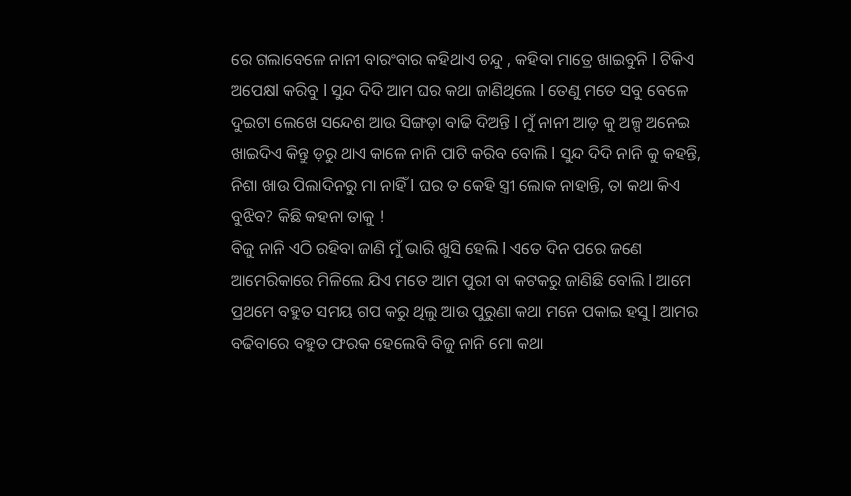ରେ ଗଲାବେଳେ ନାନୀ ବାରଂବାର କହିଥାଏ ଚନ୍ଦୁ , କହିବା ମାତ୍ରେ ଖାଇବୁନି l ଟିକିଏ ଅପେକ୍ଷl କରିବୁ l ସୁନ୍ଦ ଦିଦି ଆମ ଘର କଥା ଜାଣିଥିଲେ l ତେଣୁ ମତେ ସବୁ ବେଳେ ଦୁଇଟା ଲେଖେ ସନ୍ଦେଶ ଆଉ ସିଙ୍ଗଡ଼ା ବାଢି ଦିଅନ୍ତି l ମୁଁ ନାନୀ ଆଡ଼ କୁ ଅଳ୍ପ ଅନେଇ ଖାଇଦିଏ କିନ୍ତୁ ଡ଼ରୁ ଥାଏ କାଳେ ନାନି ପାଟି କରିବ ବୋଲି l ସୁନ୍ଦ ଦିଦି ନାନି କୁ କହନ୍ତି, ନିଶା ଖାଉ ପିଲାଦିନରୁ ମା ନାହିଁ l ଘର ତ କେହି ସ୍ତ୍ରୀ ଲୋକ ନାହାନ୍ତି, ତା କଥା କିଏ ବୁଝିବ? କିଛି କହନା ତାକୁ !
ବିଜୁ ନାନି ଏଠି ରହିବା ଜାଣି ମୁଁ ଭାରି ଖୁସି ହେଲି l ଏତେ ଦିନ ପରେ ଜଣେ ଆମେରିକାରେ ମିଳିଲେ ଯିଏ ମତେ ଆମ ପୁରୀ ବା କଟକରୁ ଜାଣିଛି ବୋଲି l ଆମେ ପ୍ରଥମେ ବହୁତ ସମୟ ଗପ କରୁ ଥିଲୁ ଆଉ ପୁରୁଣା କଥା ମନେ ପକାଇ ହସୁ l ଆମର ବଢିବାରେ ବହୁତ ଫରକ ହେଲେବି ବିଜୁ ନାନି ମୋ କଥା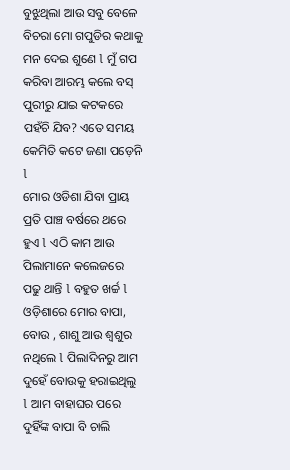ବୁଝୁଥିଲା ଆଉ ସବୁ ବେଳେ ବିଚରା ମୋ ଗପୁଡିର କଥାକୁ ମନ ଦେଇ ଶୁଣେ l ମୁଁ ଗପ କରିବା ଆରମ୍ଭ କଲେ ବସ୍ ପୁରୀରୁ ଯାଇ କଟକରେ ପହଁଚି ଯିବ? ଏତେ ସମୟ କେମିତି କଟେ ଜଣା ପଡ଼େନି l
ମୋର ଓଡିଶା ଯିବା ପ୍ରାୟ ପ୍ରତି ପାଞ୍ଚ ବର୍ଷରେ ଥରେ ହୁଏ l ଏଠି କାମ ଆଉ ପିଲାମାନେ କଲେଜରେ ପଢୁ ଥାନ୍ତି l ବହୁତ ଖର୍ଚ୍ଚ l ଓଡ଼ିଶାରେ ମୋର ବାପା, ବୋଉ , ଶାଶୁ ଆଉ ଶ୍ୱଶୁର ନଥିଲେ l ପିଲାଦିନରୁ ଆମ ଦୁହେଁ ବୋଉକୁ ହରାଇଥିଲୁ l ଆମ ବାହାଘର ପରେ ଦୁହିଁଙ୍କ ବାପା ବି ଚାଲି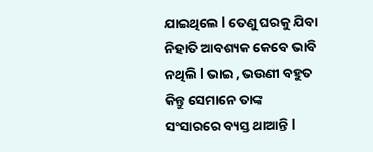ଯାଇଥିଲେ l ତେଣୁ ଘରକୁ ଯିବା ନିହାତି ଆବଶ୍ୟକ କେବେ ଭାବି ନଥିଲି l ଭାଇ , ଭଉଣୀ ବହୁତ କିନ୍ତୁ ସେମାନେ ତାଙ୍କ ସଂସାରରେ ବ୍ୟସ୍ତ ଥାଆନ୍ତି l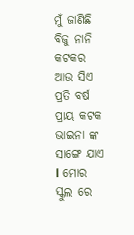ମୁଁ ଜାଣିଛି ବିଜୁ ନାନି କଟକର ଆଉ ସିଏ ପ୍ରତି ବର୍ଷ ପ୍ରାୟ କଟକ ଭାଇନା ଙ୍କ ସାଙ୍ଗେ ଯାଏ l ମୋର ସ୍କୁଲ ରେ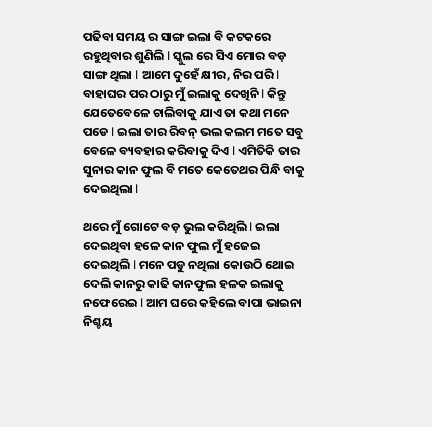ପଢିବା ସମୟ ର ସାଙ୍ଗ ଇଲା ବି କଟକରେ ରହୁଥିବାର ଶୁଣିଲି l ସ୍କୁଲ ରେ ସିଏ ମୋର ବଡ଼ ସାଙ୍ଗ ଥିଲା l ଆମେ ଦୁହେଁ କ୍ଷୀର, ନିର ପରି l ବାହାଘର ପର ଠାରୁ ମୁଁ ଇଲାକୁ ଦେଖିନି l କିନ୍ତୁ ଯେତେବେଳେ ଚାଲିବାକୁ ଯାଏ ତା କଥା ମନେ ପଡେ l ଇଲା ତାର ରିବନ୍ ଭଲ କଲମ ମତେ ସବୁ ବେଳେ ବ୍ୟବହାର କରିବାକୁ ଦିଏ l ଏମିତିକି ତାର ସୁନାର କାନ ଫୁଲ ବି ମତେ କେତେଥର ପିନ୍ଧି ବାକୁ ଦେଇଥିଲା l

ଥରେ ମୁଁ ଗୋଟେ ବଡ଼ ଭୁଲ କରିଥିଲି l ଇଲା ଦେଇଥିବା ହଳେ କାନ ଫୁଲ ମୁଁ ହଜେଇ ଦେଇଥିଲି l ମନେ ପଡୁ ନଥିଲା କୋଉଠି ଥୋଇ ଦେଲି କାନରୁ କାଢି କାନଫୁଲ ହଳକ ଇଲାକୁ ନଫେରେଇ l ଆମ ଘରେ କହିଲେ ବାପା ଭାଇନା ନିଶ୍ଚୟ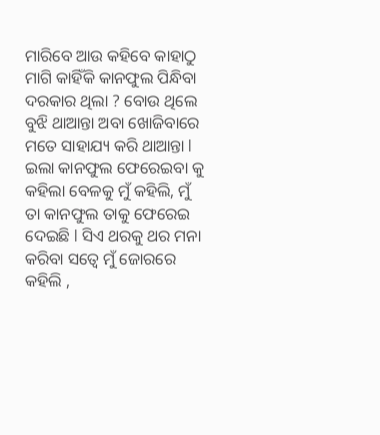ମାରିବେ ଆଉ କହିବେ କାହାଠୁ ମାଗି କାହିଁକି କାନଫୁଲ ପିନ୍ଧିବା ଦରକାର ଥିଲା ? ବୋଉ ଥିଲେ ବୁଝି ଥାଆନ୍ତା ଅବା ଖୋଜିବାରେ ମତେ ସାହାଯ୍ୟ କରି ଥାଆନ୍ତା l ଇଲା କାନଫୁଲ ଫେରେଇବା କୁ କହିଲା ବେଳକୁ ମୁଁ କହିଲି, ମୁଁ ତା କାନଫୁଲ ତାକୁ ଫେରେଇ ଦେଇଛି l ସିଏ ଥରକୁ ଥର ମନା କରିବା ସତ୍ୱେ ମୁଁ ଜୋରରେ କହିଲି ,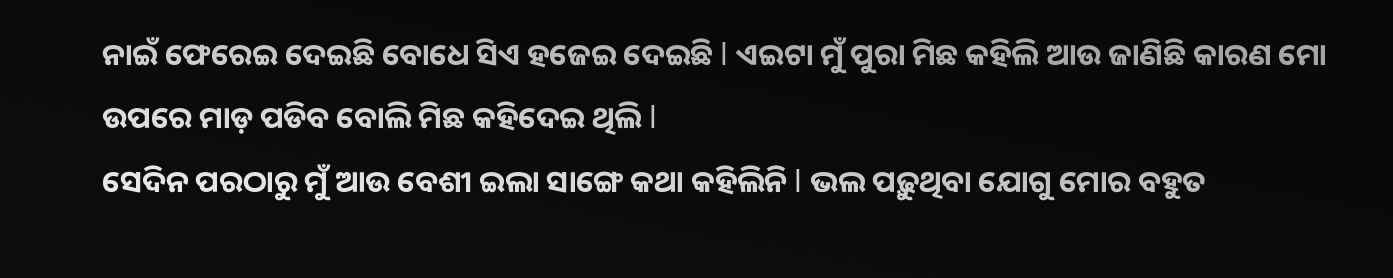ନାଇଁ ଫେରେଇ ଦେଇଛି ବୋଧେ ସିଏ ହଜେଇ ଦେଇଛି l ଏଇଟା ମୁଁ ପୁରା ମିଛ କହିଲି ଆଉ ଜାଣିଛି କାରଣ ମୋ ଉପରେ ମାଡ଼ ପଡିବ ବୋଲି ମିଛ କହିଦେଇ ଥିଲି l
ସେଦିନ ପରଠାରୁ ମୁଁ ଆଉ ବେଶୀ ଇଲା ସାଙ୍ଗେ କଥା କହିଲିନି l ଭଲ ପଢ଼ୁଥିବା ଯୋଗୁ ମୋର ବହୁତ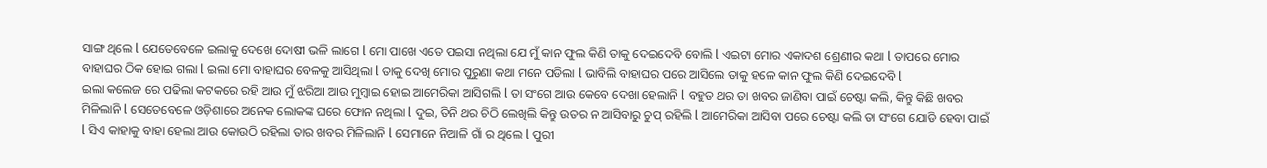ସାଙ୍ଗ ଥିଲେ l ଯେତେବେଳେ ଇଲାକୁ ଦେଖେ ଦୋଷୀ ଭଳି ଲାଗେ l ମୋ ପାଖେ ଏତେ ପଇସା ନଥିଲା ଯେ ମୁଁ କାନ ଫୁଲ କିଣି ତାକୁ ଦେଇଦେବି ବୋଲି l ଏଇଟା ମୋର ଏକାଦଶ ଶ୍ରେଣୀର କଥା l ତାପରେ ମୋର ବାହାଘର ଠିକ ହୋଇ ଗଲା l ଇଲା ମୋ ବାହାଘର ବେଳକୁ ଆସିଥିଲା l ତାକୁ ଦେଖି ମୋର ପୁରୁଣା କଥା ମନେ ପଡିଲା l ଭାବିଲି ବାହାଘର ପରେ ଆସିଲେ ତାକୁ ହଳେ କାନ ଫୁଲ କିଣି ଦେଇଦେବି l
ଇଲା କଲେଜ ରେ ପଢିଲା କଟକରେ ରହି ଆଉ ମୁଁ ଝରିଆ ଆଉ ମୁମ୍ବାଇ ହୋଇ ଆମେରିକା ଆସିଗଲି l ତା ସଂଗେ ଆଉ କେବେ ଦେଖା ହେଲାନି l ବହୁତ ଥର ତା ଖବର ଜାଣିବା ପାଇଁ ଚେଷ୍ଟା କଲି, କିନ୍ତୁ କିଛି ଖବର ମିଳିଲାନି l ସେତେବେଳେ ଓଡ଼ିଶାରେ ଅନେକ ଲୋକଙ୍କ ଘରେ ଫୋନ ନଥିଲା l ଦୁଇ, ତିନି ଥର ଚିଠି ଲେଖିଲି କିନ୍ତୁ ଉତର ନ ଆସିବାରୁ ଚୁପ୍ ରହିଲି l ଆମେରିକା ଆସିବା ପରେ ଚେଷ୍ଟା କଲି ତା ସଂଗେ ଯୋଡି ହେବା ପାଇଁ l ସିଏ କାହାକୁ ବାହା ହେଲା ଆଉ କୋଉଠି ରହିଲା ତାର ଖବର ମିଳିଲାନି l ସେମାନେ ନିଆଳି ଗାଁ ର ଥିଲେ l ପୁରୀ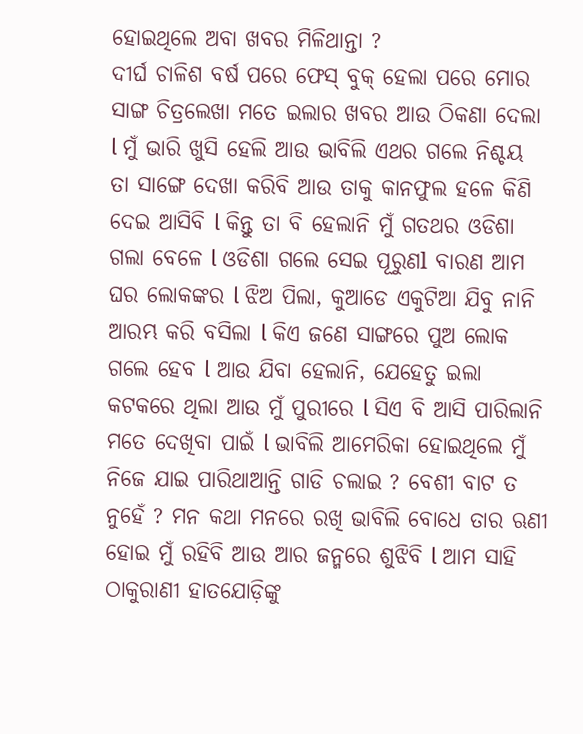ହୋଇଥିଲେ ଅବା ଖବର ମିଳିଥାନ୍ତା ?
ଦୀର୍ଘ ଚାଳିଶ ବର୍ଷ ପରେ ଫେସ୍ ବୁକ୍ ହେଲା ପରେ ମୋର ସାଙ୍ଗ ଚିତ୍ରଲେଖା ମତେ ଇଲାର ଖବର ଆଉ ଠିକଣା ଦେଲା l ମୁଁ ଭାରି ଖୁସି ହେଲି ଆଉ ଭାବିଲି ଏଥର ଗଲେ ନିଶ୍ଚୟ ତା ସାଙ୍ଗେ ଦେଖା କରିବି ଆଉ ତାକୁ କାନଫୁଲ ହଳେ କିଣି ଦେଇ ଆସିବି l କିନ୍ତୁ ତା ବି ହେଲାନି ମୁଁ ଗତଥର ଓଡିଶା ଗଲା ବେଳେ l ଓଡିଶା ଗଲେ ସେଇ ପୂରୁଣl ବାରଣ ଆମ ଘର ଲୋକଙ୍କର l ଝିଅ ପିଲା, କୁଆଡେ ଏକୁଟିଆ ଯିବୁ ନାନି ଆରମ୍ଭ କରି ବସିଲା l କିଏ ଜଣେ ସାଙ୍ଗରେ ପୁଅ ଲୋକ ଗଲେ ହେବ l ଆଉ ଯିବା ହେଲାନି, ଯେହେତୁ ଇଲା କଟକରେ ଥିଲା ଆଉ ମୁଁ ପୁରୀରେ l ସିଏ ବି ଆସି ପାରିଲାନି ମତେ ଦେଖିବା ପାଇଁ l ଭାବିଲି ଆମେରିକା ହୋଇଥିଲେ ମୁଁ ନିଜେ ଯାଇ ପାରିଥାଆନ୍ତି ଗାଡି ଚଲାଇ ? ବେଶୀ ବାଟ ତ ନୁହେଁ ? ମନ କଥା ମନରେ ରଖି ଭାବିଲି ବୋଧେ ତାର ଋଣୀ ହୋଇ ମୁଁ ରହିବି ଆଉ ଆର ଜନ୍ମରେ ଶୁଝିବି l ଆମ ସାହି ଠାକୁରାଣୀ ହାତଯୋଡ଼ିଙ୍କୁ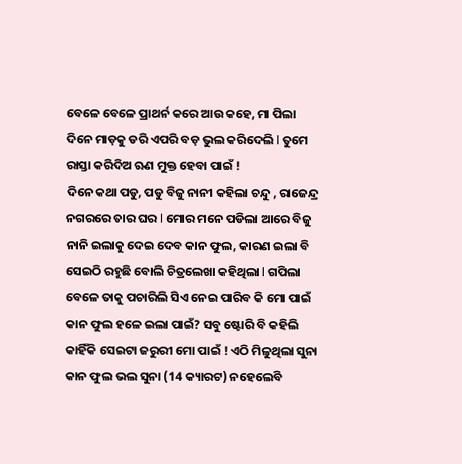ବେଳେ ବେଳେ ପ୍ରାଥର୍ନ କରେ ଆଉ କହେ, ମା ପିଲା ଦିନେ ମାଡ଼କୁ ଡରି ଏପରି ବଡ଼ ଭୁଲ କରିଦେଲି l ତୁମେ ରାସ୍ତା କରିଦିଅ ଋଣ ମୁକ୍ତ ହେବା ପାଇଁ !
ଦିନେ କଥା ପଡୁ, ପଡୁ ବିଜୁ ନାନୀ କହିଲା ଚନ୍ଦୁ , ରାଜେନ୍ଦ୍ର ନଗରରେ ତାର ଘର l ମୋର ମନେ ପଡିଲା ଆରେ ବିଜୁ ନାନି ଇଲାକୁ ଦେଇ ଦେବ କାନ ଫୁଲ, କାରଣ ଇଲା ବି ସେଇଠି ରହୁଛି ବୋଲି ଚିତ୍ରଲେଖା କହିଥିଲା l ଗପିଲା ବେଳେ ତାକୁ ପଚାରିଲି ସିଏ ନେଇ ପାରିବ କି ମୋ ପାଇଁ କାନ ଫୁଲ ହଳେ ଇଲା ପାଇଁ? ସବୁ ଷ୍ଟୋରି ବି କହିଲି କାହିଁକି ସେଇଟା ଜରୁରୀ ମୋ ପାଇଁ ! ଏଠି ମିଳୁଥିଲା ସୁନା କାନ ଫୁଲ ଭଲ ସୁନା (14 କ୍ୟାରଟ) ନହେଲେବି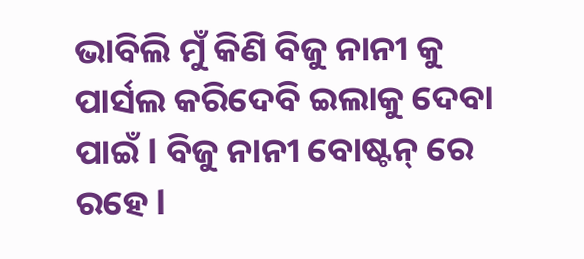ଭାବିଲି ମୁଁ କିଣି ବିଜୁ ନାନୀ କୁ ପାର୍ସଲ କରିଦେବି ଇଲାକୁ ଦେବା ପାଇଁ l ବିଜୁ ନାନୀ ବୋଷ୍ଟନ୍ ରେ ରହେ l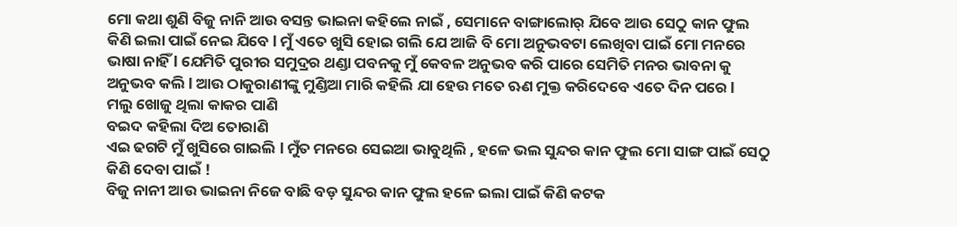ମୋ କଥା ଶୁଣି ବିଜୁ ନାନି ଆଉ ବସନ୍ତ ଭାଇନା କହିଲେ ନାଇଁ , ସେମାନେ ବାଙ୍ଗାଲୋର୍ ଯିବେ ଆଉ ସେଠୁ କାନ ଫୁଲ କିଣି ଇଲା ପାଇଁ ନେଇ ଯିବେ l ମୁଁ ଏତେ ଖୁସି ହୋଇ ଗଲି ଯେ ଆଜି ବି ମୋ ଅନୁଭବଟା ଲେଖିବା ପାଇଁ ମୋ ମନରେ ଭାଷା ନାହିଁ l ଯେମିତି ପୁରୀର ସମୁଦ୍ରର ଥଣ୍ଡା ପବନକୁ ମୁଁ କେବଳ ଅନୁଭବ କରି ପାରେ ସେମିତି ମନର ଭାବନା କୁ ଅନୁଭବ କଲି l ଆଉ ଠାକୁରାଣୀଙ୍କୁ ମୁଣ୍ଡିଆ ମାରି କହିଲି ଯା ହେଉ ମତେ ଋଣ ମୁକ୍ତ କରିଦେବେ ଏତେ ଦିନ ପରେ l
ମଲୁ ଖୋଜୁ ଥିଲା କାକର ପାଣି
ବଇଦ କହିଲା ଦିଅ ତୋରାଣି
ଏଇ ଢଗଟି ମୁଁ ଖୁସିରେ ଗାଇଲି l ମୁଁତ ମନରେ ସେଇଆ ଭାବୁଥିଲି , ହଳେ ଭଲ ସୁନ୍ଦର କାନ ଫୁଲ ମୋ ସାଙ୍ଗ ପାଇଁ ସେଠୁ କିଣି ଦେବା ପାଇଁ !
ବିଜୁ ନାନୀ ଆଉ ଭାଇନା ନିଜେ ବାଛି ବଡ଼ ସୁନ୍ଦର କାନ ଫୁଲ ହଳେ ଇଲା ପାଇଁ କିଣି କଟକ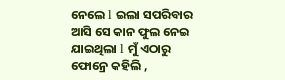ନେଲେ l ଇଲା ସପରିବାର ଆସି ସେ କାନ ଫୁଲ ନେଇ ଯାଇଥିଲା l ମୁଁ ଏଠାରୁ ଫୋନ୍ରେ କହିଲି ,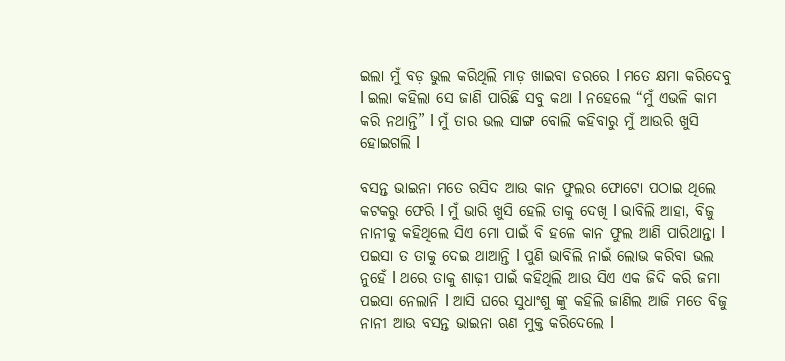ଇଲା ମୁଁ ବଡ଼ ଭୁଲ କରିଥିଲି ମାଡ଼ ଖାଇବା ଡରରେ l ମତେ କ୍ଷମା କରିଦେବୁ l ଇଲା କହିଲା ସେ ଜାଣି ପାରିଛି ସବୁ କଥା l ନହେଲେ “ମୁଁ ଏଭଳି କାମ କରି ନଥାନ୍ତି” l ମୁଁ ତାର ଭଲ ସାଙ୍ଗ ବୋଲି କହିବାରୁ ମୁଁ ଆଉରି ଖୁସି ହୋଇଗଲି l

ବସନ୍ତ ଭାଇନା ମତେ ରସିଦ ଆଉ କାନ ଫୁଲର ଫୋଟୋ ପଠାଇ ଥିଲେ କଟକରୁ ଫେରି l ମୁଁ ଭାରି ଖୁସି ହେଲି ତାକୁ ଦେଖି l ଭାବିଲି ଆହା, ବିଜୁ ନାନୀକୁ କହିଥିଲେ ସିଏ ମୋ ପାଇଁ ବି ହଳେ କାନ ଫୁଲ ଆଣି ପାରିଥାନ୍ତା l ପଇସା ତ ତାକୁ ଦେଇ ଥାଆନ୍ତି l ପୁଣି ଭାବିଲି ନାଇଁ ଲୋଭ କରିବା ଭଲ ନୁହେଁ l ଥରେ ତାକୁ ଶାଢ଼ୀ ପାଇଁ କହିଥିଲି ଆଉ ସିଏ ଏକ ଜିଦି କରି ଜମା ପଇସା ନେଲାନି l ଆସି ଘରେ ସୁଧାଂଶୁ ଙ୍କୁ କହିଲି ଜାଣିଲ ଆଜି ମତେ ବିଜୁ ନାନୀ ଆଉ ବସନ୍ତ ଭାଇନା ଋଣ ମୁକ୍ତ କରିଦେଲେ l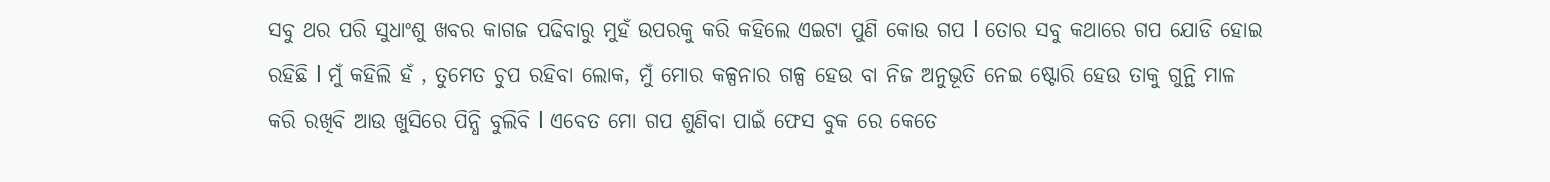ସବୁ ଥର ପରି ସୁଧାଂଶୁ ଖବର କାଗଜ ପଢିବାରୁ ମୁହଁ ଉପରକୁ କରି କହିଲେ ଏଇଟା ପୁଣି କୋଉ ଗପ l ତୋର ସବୁ କଥାରେ ଗପ ଯୋଡି ହୋଇ ରହିଛି l ମୁଁ କହିଲି ହଁ , ତୁମେତ ଚୁପ ରହିବା ଲୋକ, ମୁଁ ମୋର କଳ୍ପନାର ଗଳ୍ପ ହେଉ ବା ନିଜ ଅନୁଭୂତି ନେଇ ଷ୍ଟୋରି ହେଉ ତାକୁ ଗୁନ୍ଥି ମାଳ କରି ରଖିବି ଆଉ ଖୁସିରେ ପିନ୍ଧି ବୁଲିବି l ଏବେତ ମୋ ଗପ ଶୁଣିବା ପାଇଁ ଫେସ ବୁକ ରେ କେତେ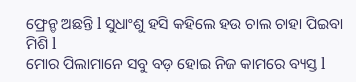ଫ୍ରେନ୍ଡ ଅଛନ୍ତି l ସୁଧାଂଶୁ ହସି କହିଲେ ହଉ ଚାଲ ଚାହା ପିଇବା ମିଶି l
ମୋର ପିଲାମାନେ ସବୁ ବଡ଼ ହୋଇ ନିଜ କାମରେ ବ୍ୟସ୍ତ l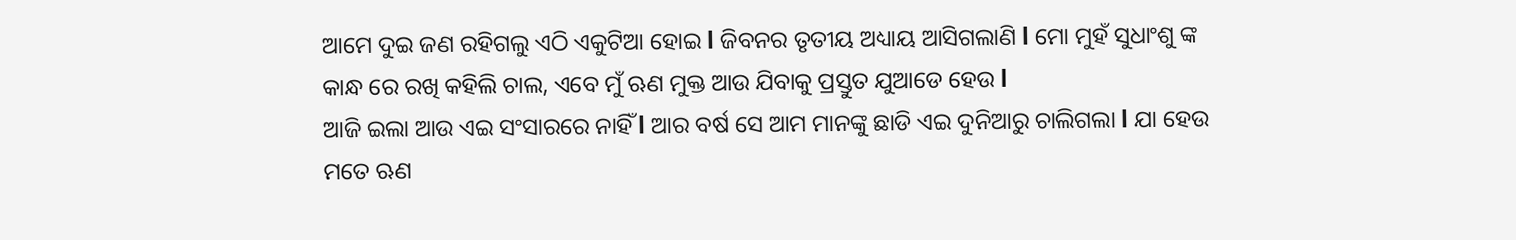ଆମେ ଦୁଇ ଜଣ ରହିଗଲୁ ଏଠି ଏକୁଟିଆ ହୋଇ l ଜିବନର ତୃତୀୟ ଅଧ୍ୟାୟ ଆସିଗଲାଣି l ମୋ ମୁହଁ ସୁଧାଂଶୁ ଙ୍କ କାନ୍ଧ ରେ ରଖି କହିଲି ଚାଲ, ଏବେ ମୁଁ ଋଣ ମୁକ୍ତ ଆଉ ଯିବାକୁ ପ୍ରସ୍ତୁତ ଯୁଆଡେ ହେଉ l
ଆଜି ଇଲା ଆଉ ଏଇ ସଂସାରରେ ନାହିଁ l ଆର ବର୍ଷ ସେ ଆମ ମାନଙ୍କୁ ଛାଡି ଏଇ ଦୁନିଆରୁ ଚାଲିଗଲା l ଯା ହେଉ ମତେ ଋଣ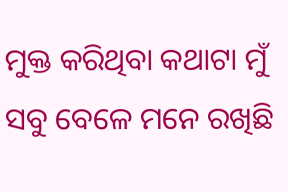ମୁକ୍ତ କରିଥିବା କଥାଟା ମୁଁ ସବୁ ବେଳେ ମନେ ରଖିଛି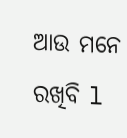ଆଉ ମନେ ରଖିବି l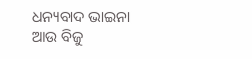ଧନ୍ୟବାଦ ଭାଇନା ଆଉ ବିଜୁ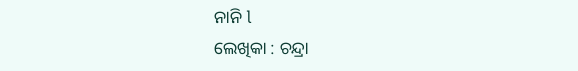ନାନି l
ଲେଖିକା : ଚନ୍ଦ୍ରା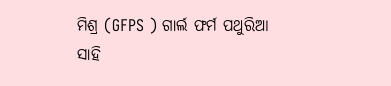ମିଶ୍ର (GFPS ) ଗାର୍ଲ ଫର୍ମ ପଥୁରିଆ ସାହି